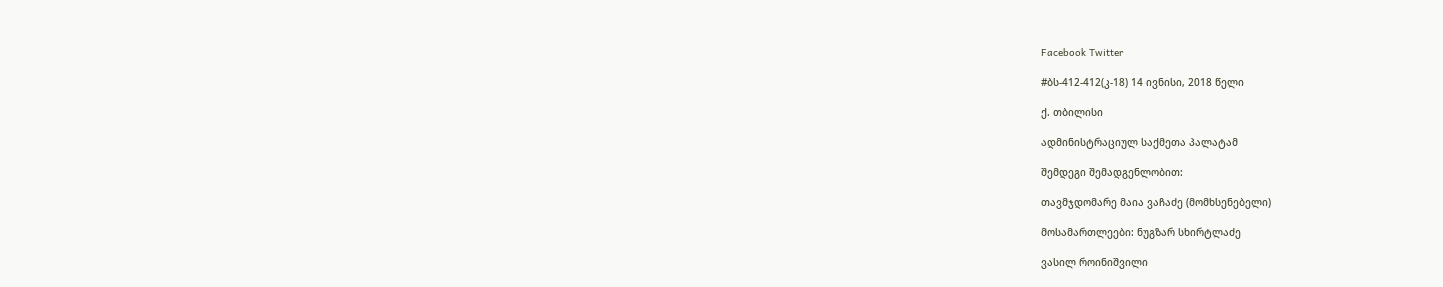Facebook Twitter

#ბს-412-412(კ-18) 14 ივნისი, 2018 წელი

ქ. თბილისი

ადმინისტრაციულ საქმეთა პალატამ

შემდეგი შემადგენლობით:

თავმჯდომარე მაია ვაჩაძე (მომხსენებელი)

მოსამართლეები: ნუგზარ სხირტლაძე

ვასილ როინიშვილი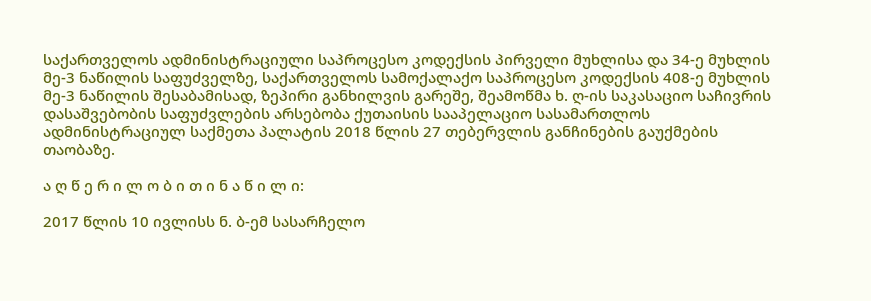საქართველოს ადმინისტრაციული საპროცესო კოდექსის პირველი მუხლისა და 34-ე მუხლის მე-3 ნაწილის საფუძველზე, საქართველოს სამოქალაქო საპროცესო კოდექსის 408-ე მუხლის მე-3 ნაწილის შესაბამისად, ზეპირი განხილვის გარეშე, შეამოწმა ხ. ღ-ის საკასაციო საჩივრის დასაშვებობის საფუძვლების არსებობა ქუთაისის სააპელაციო სასამართლოს ადმინისტრაციულ საქმეთა პალატის 2018 წლის 27 თებერვლის განჩინების გაუქმების თაობაზე.

ა ღ წ ე რ ი ლ ო ბ ი თ ი ნ ა წ ი ლ ი:

2017 წლის 10 ივლისს ნ. ბ-ემ სასარჩელო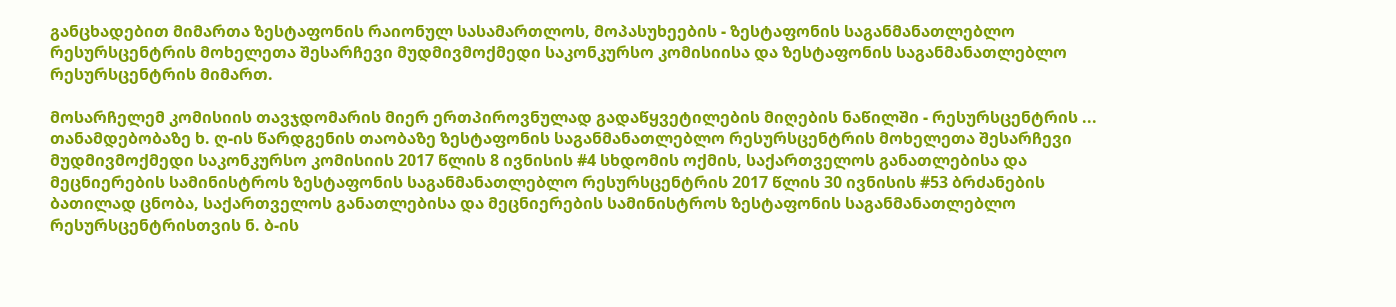განცხადებით მიმართა ზესტაფონის რაიონულ სასამართლოს, მოპასუხეების - ზესტაფონის საგანმანათლებლო რესურსცენტრის მოხელეთა შესარჩევი მუდმივმოქმედი საკონკურსო კომისიისა და ზესტაფონის საგანმანათლებლო რესურსცენტრის მიმართ.

მოსარჩელემ კომისიის თავჯდომარის მიერ ერთპიროვნულად გადაწყვეტილების მიღების ნაწილში - რესურსცენტრის ... თანამდებობაზე ხ. ღ-ის წარდგენის თაობაზე ზესტაფონის საგანმანათლებლო რესურსცენტრის მოხელეთა შესარჩევი მუდმივმოქმედი საკონკურსო კომისიის 2017 წლის 8 ივნისის #4 სხდომის ოქმის, საქართველოს განათლებისა და მეცნიერების სამინისტროს ზესტაფონის საგანმანათლებლო რესურსცენტრის 2017 წლის 30 ივნისის #53 ბრძანების ბათილად ცნობა, საქართველოს განათლებისა და მეცნიერების სამინისტროს ზესტაფონის საგანმანათლებლო რესურსცენტრისთვის ნ. ბ-ის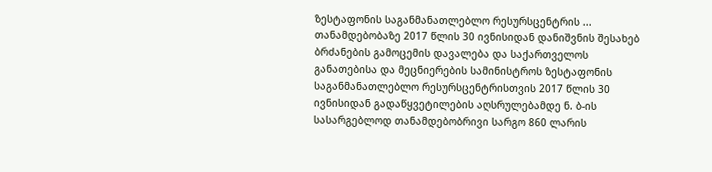ზესტაფონის საგანმანათლებლო რესურსცენტრის ... თანამდებობაზე 2017 წლის 30 ივნისიდან დანიშვნის შესახებ ბრძანების გამოცემის დავალება და საქართველოს განათებისა და მეცნიერების სამინისტროს ზესტაფონის საგანმანათლებლო რესურსცენტრისთვის 2017 წლის 30 ივნისიდან გადაწყვეტილების აღსრულებამდე ნ. ბ-ის სასარგებლოდ თანამდებობრივი სარგო 860 ლარის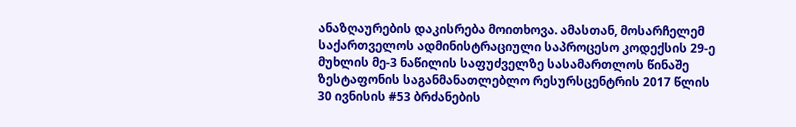ანაზღაურების დაკისრება მოითხოვა. ამასთან, მოსარჩელემ საქართველოს ადმინისტრაციული საპროცესო კოდექსის 29-ე მუხლის მე-3 ნაწილის საფუძველზე სასამართლოს წინაშე ზესტაფონის საგანმანათლებლო რესურსცენტრის 2017 წლის 30 ივნისის #53 ბრძანების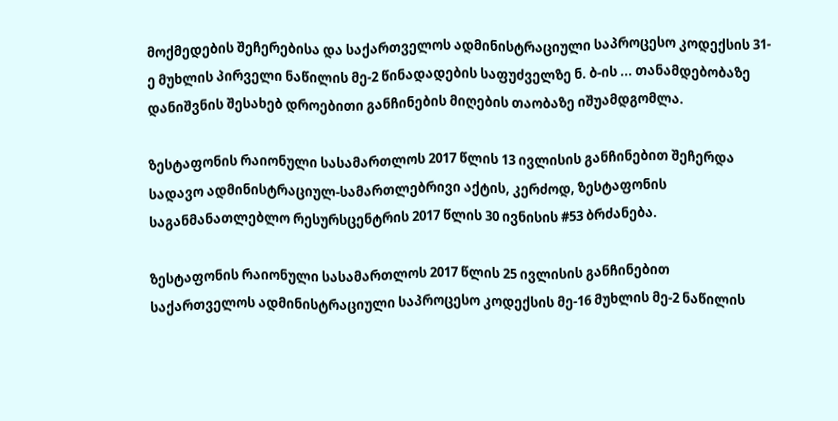მოქმედების შეჩერებისა და საქართველოს ადმინისტრაციული საპროცესო კოდექსის 31-ე მუხლის პირველი ნაწილის მე-2 წინადადების საფუძველზე ნ. ბ-ის ... თანამდებობაზე დანიშვნის შესახებ დროებითი განჩინების მიღების თაობაზე იშუამდგომლა.

ზესტაფონის რაიონული სასამართლოს 2017 წლის 13 ივლისის განჩინებით შეჩერდა სადავო ადმინისტრაციულ-სამართლებრივი აქტის, კერძოდ, ზესტაფონის საგანმანათლებლო რესურსცენტრის 2017 წლის 30 ივნისის #53 ბრძანება.

ზესტაფონის რაიონული სასამართლოს 2017 წლის 25 ივლისის განჩინებით საქართველოს ადმინისტრაციული საპროცესო კოდექსის მე-16 მუხლის მე-2 ნაწილის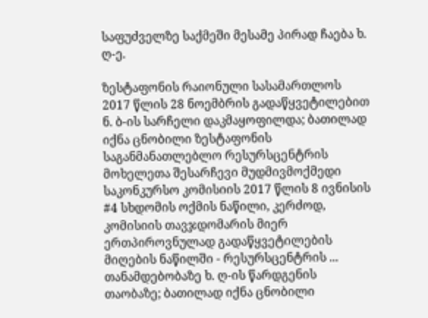საფუძველზე საქმეში მესამე პირად ჩაება ხ. ღ-ე.

ზესტაფონის რაიონული სასამართლოს 2017 წლის 28 ნოემბრის გადაწყვეტილებით ნ. ბ-ის სარჩელი დაკმაყოფილდა; ბათილად იქნა ცნობილი ზესტაფონის საგანმანათლებლო რესურსცენტრის მოხელეთა შესარჩევი მუდმივმოქმედი საკონკურსო კომისიის 2017 წლის 8 ივნისის #4 სხდომის ოქმის ნაწილი, კერძოდ, კომისიის თავჯდომარის მიერ ერთპიროვნულად გადაწყვეტილების მიღების ნაწილში - რესურსცენტრის ... თანამდებობაზე ხ. ღ-ის წარდგენის თაობაზე; ბათილად იქნა ცნობილი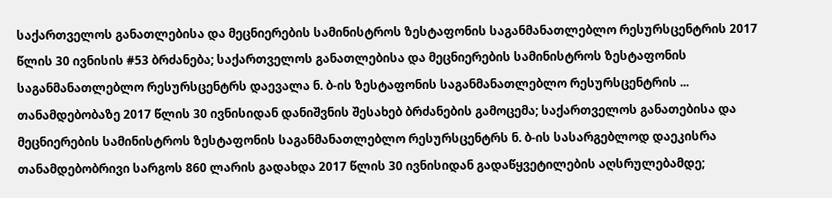საქართველოს განათლებისა და მეცნიერების სამინისტროს ზესტაფონის საგანმანათლებლო რესურსცენტრის 2017 წლის 30 ივნისის #53 ბრძანება; საქართველოს განათლებისა და მეცნიერების სამინისტროს ზესტაფონის საგანმანათლებლო რესურსცენტრს დაევალა ნ. ბ-ის ზესტაფონის საგანმანათლებლო რესურსცენტრის ... თანამდებობაზე 2017 წლის 30 ივნისიდან დანიშვნის შესახებ ბრძანების გამოცემა; საქართველოს განათებისა და მეცნიერების სამინისტროს ზესტაფონის საგანმანათლებლო რესურსცენტრს ნ. ბ-ის სასარგებლოდ დაეკისრა თანამდებობრივი სარგოს 860 ლარის გადახდა 2017 წლის 30 ივნისიდან გადაწყვეტილების აღსრულებამდე;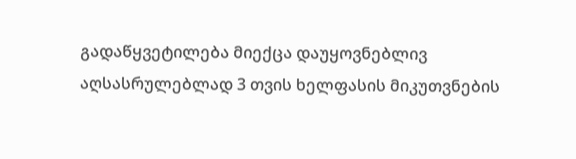გადაწყვეტილება მიექცა დაუყოვნებლივ აღსასრულებლად 3 თვის ხელფასის მიკუთვნების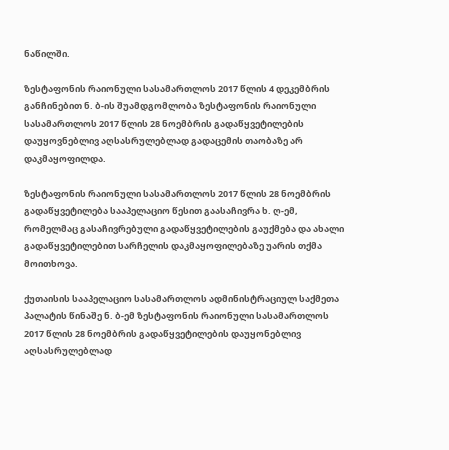ნაწილში.

ზესტაფონის რაიონული სასამართლოს 2017 წლის 4 დეკემბრის განჩინებით ნ. ბ-ის შუამდგომლობა ზესტაფონის რაიონული სასამართლოს 2017 წლის 28 ნოემბრის გადაწყვეტილების დაუყოვნებლივ აღსასრულებლად გადაცემის თაობაზე არ დაკმაყოფილდა.

ზესტაფონის რაიონული სასამართლოს 2017 წლის 28 ნოემბრის გადაწყვეტილება სააპელაციო წესით გაასაჩივრა ხ. ღ-ემ, რომელმაც გასაჩივრებული გადაწყვეტილების გაუქმება და ახალი გადაწყვეტილებით სარჩელის დაკმაყოფილებაზე უარის თქმა მოითხოვა.

ქუთაისის სააპელაციო სასამართლოს ადმინისტრაციულ საქმეთა პალატის წინაშე ნ. ბ-ემ ზესტაფონის რაიონული სასამართლოს 2017 წლის 28 ნოემბრის გადაწყვეტილების დაუყონებლივ აღსასრულებლად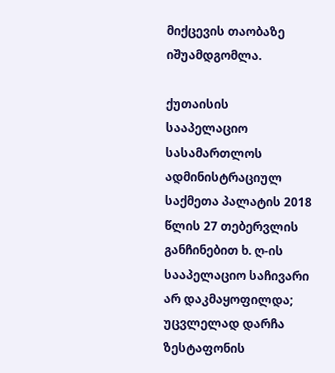მიქცევის თაობაზე იშუამდგომლა.

ქუთაისის სააპელაციო სასამართლოს ადმინისტრაციულ საქმეთა პალატის 2018 წლის 27 თებერვლის განჩინებით ხ. ღ-ის სააპელაციო საჩივარი არ დაკმაყოფილდა; უცვლელად დარჩა ზესტაფონის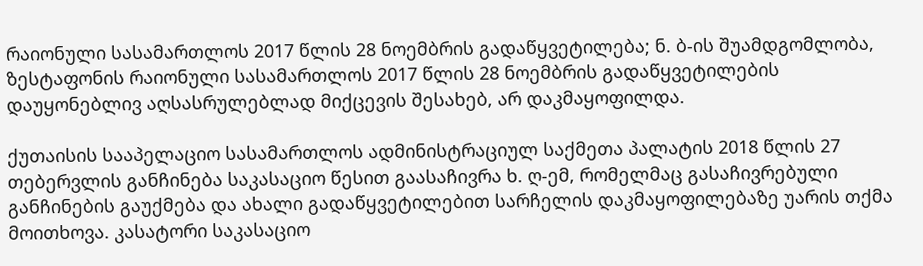რაიონული სასამართლოს 2017 წლის 28 ნოემბრის გადაწყვეტილება; ნ. ბ-ის შუამდგომლობა, ზესტაფონის რაიონული სასამართლოს 2017 წლის 28 ნოემბრის გადაწყვეტილების დაუყონებლივ აღსასრულებლად მიქცევის შესახებ, არ დაკმაყოფილდა.

ქუთაისის სააპელაციო სასამართლოს ადმინისტრაციულ საქმეთა პალატის 2018 წლის 27 თებერვლის განჩინება საკასაციო წესით გაასაჩივრა ხ. ღ-ემ, რომელმაც გასაჩივრებული განჩინების გაუქმება და ახალი გადაწყვეტილებით სარჩელის დაკმაყოფილებაზე უარის თქმა მოითხოვა. კასატორი საკასაციო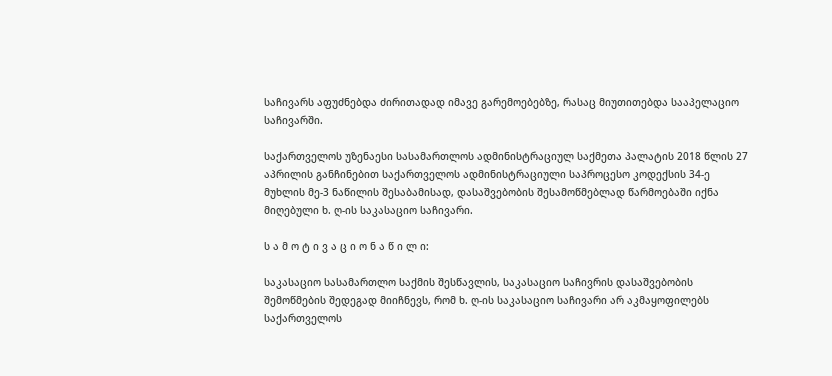საჩივარს აფუძნებდა ძირითადად იმავე გარემოებებზე, რასაც მიუთითებდა სააპელაციო საჩივარში.

საქართველოს უზენაესი სასამართლოს ადმინისტრაციულ საქმეთა პალატის 2018 წლის 27 აპრილის განჩინებით საქართველოს ადმინისტრაციული საპროცესო კოდექსის 34-ე მუხლის მე-3 ნაწილის შესაბამისად, დასაშვებობის შესამოწმებლად წარმოებაში იქნა მიღებული ხ. ღ-ის საკასაციო საჩივარი.

ს ა მ ო ტ ი ვ ა ც ი ო ნ ა წ ი ლ ი:

საკასაციო სასამართლო საქმის შესწავლის, საკასაციო საჩივრის დასაშვებობის შემოწმების შედეგად მიიჩნევს, რომ ხ. ღ-ის საკასაციო საჩივარი არ აკმაყოფილებს საქართველოს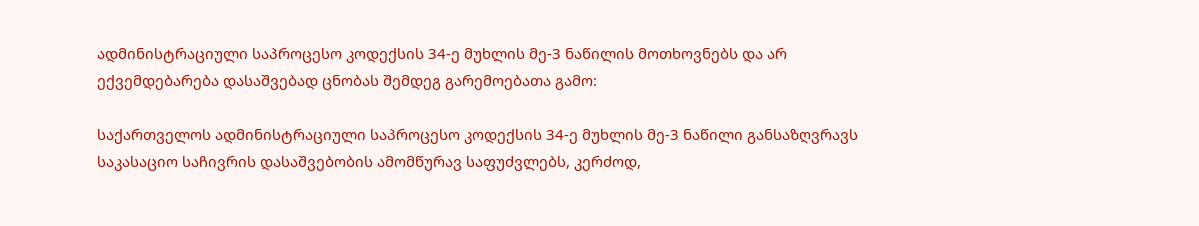ადმინისტრაციული საპროცესო კოდექსის 34-ე მუხლის მე-3 ნაწილის მოთხოვნებს და არ ექვემდებარება დასაშვებად ცნობას შემდეგ გარემოებათა გამო:

საქართველოს ადმინისტრაციული საპროცესო კოდექსის 34-ე მუხლის მე-3 ნაწილი განსაზღვრავს საკასაციო საჩივრის დასაშვებობის ამომწურავ საფუძვლებს, კერძოდ,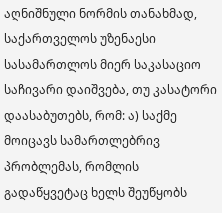აღნიშნული ნორმის თანახმად, საქართველოს უზენაესი სასამართლოს მიერ საკასაციო საჩივარი დაიშვება, თუ კასატორი დაასაბუთებს, რომ: ა) საქმე მოიცავს სამართლებრივ პრობლემას, რომლის გადაწყვეტაც ხელს შეუწყობს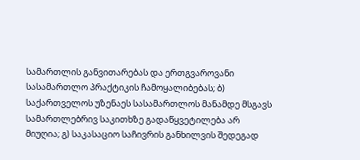სამართლის განვითარებას და ერთგვაროვანი სასამართლო პრაქტიკის ჩამოყალიბებას; ბ) საქართველოს უზენაეს სასამართლოს მანამდე მსგავს სამართლებრივ საკითხზე გადაწყვეტილება არ მიუღია; გ) საკასაციო საჩივრის განხილვის შედეგად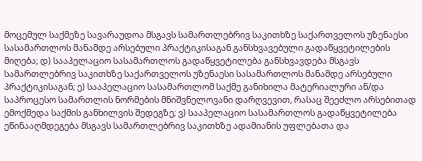მოცემულ საქმეზე სავარაუდოა მსგავს სამართლებრივ საკითხზე საქართველოს უზენაესი სასამართლოს მანამდე არსებული პრაქტიკისაგან განსხვავებული გადაწყვეტილების მიღება; დ) სააპელაციო სასამართლოს გადაწყვეტილება განსხვავდება მსგავს სამართლებრივ საკითხზე საქართველოს უზენაესი სასამართლოს მანამდე არსებული პრაქტიკისაგან; ე) სააპელაციო სასამართლომ საქმე განიხილა მატერიალური ან/და საპროცესო სამართლის ნორმების მნიშვნელოვანი დარღვევით, რასაც შეეძლო არსებითად ემოქმედა საქმის განხილვის შედეგზე; ვ) სააპელაციო სასამართლოს გადაწყვეტილება ეწინააღმდეგება მსგავს სამართლებრივ საკითხზე ადამიანის უფლებათა და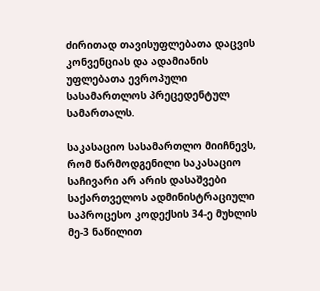ძირითად თავისუფლებათა დაცვის კონვენციას და ადამიანის უფლებათა ევროპული სასამართლოს პრეცედენტულ სამართალს.

საკასაციო სასამართლო მიიჩნევს, რომ წარმოდგენილი საკასაციო საჩივარი არ არის დასაშვები საქართველოს ადმინისტრაციული საპროცესო კოდექსის 34-ე მუხლის მე-3 ნაწილით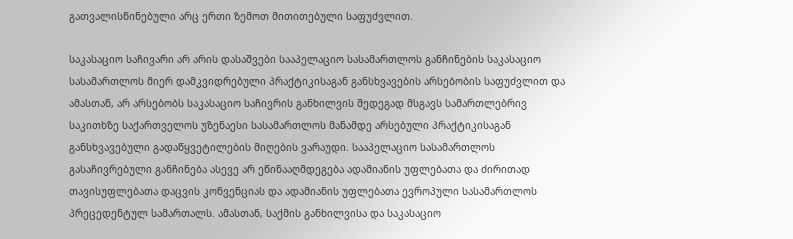გათვალისწინებული არც ერთი ზემოთ მითითებული საფუძვლით.

საკასაციო საჩივარი არ არის დასაშვები სააპელაციო სასამართლოს განჩინების საკასაციო სასამართლოს მიერ დამკვიდრებული პრაქტიკისაგან განსხვავების არსებობის საფუძვლით და ამასთან, არ არსებობს საკასაციო საჩივრის განხილვის შედეგად მსგავს სამართლებრივ საკითხზე საქართველოს უზენაესი სასამართლოს მანამდე არსებული პრაქტიკისაგან განსხვავებული გადაწყვეტილების მიღების ვარაუდი. სააპელაციო სასამართლოს გასაჩივრებული განჩინება ასევე არ ეწინააღმდეგება ადამიანის უფლებათა და ძირითად თავისუფლებათა დაცვის კონვენციას და ადამიანის უფლებათა ევროპული სასამართლოს პრეცედენტულ სამართალს. ამასთან, საქმის განხილვისა და საკასაციო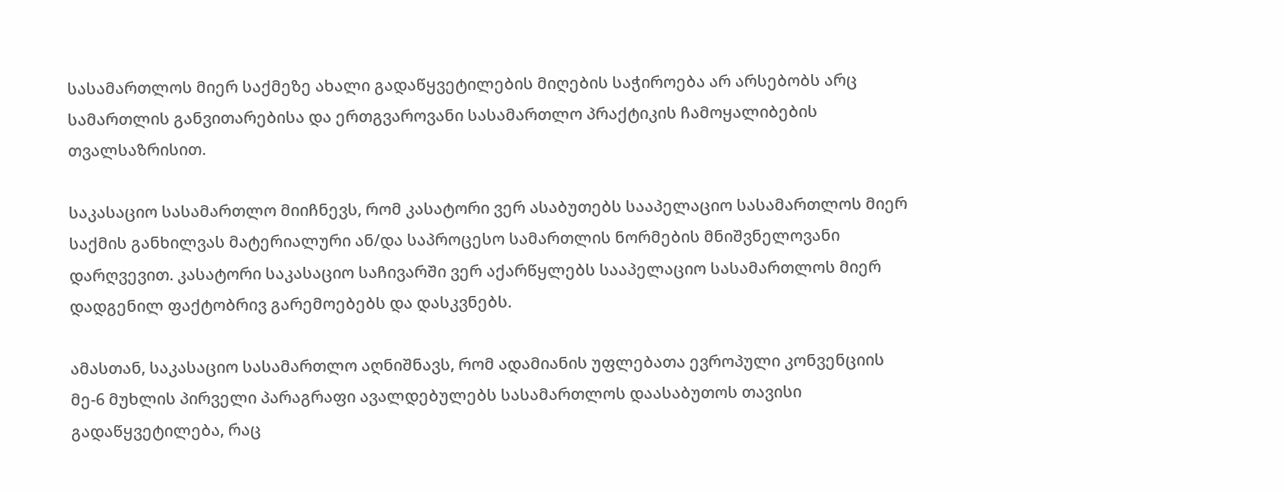სასამართლოს მიერ საქმეზე ახალი გადაწყვეტილების მიღების საჭიროება არ არსებობს არც სამართლის განვითარებისა და ერთგვაროვანი სასამართლო პრაქტიკის ჩამოყალიბების თვალსაზრისით.

საკასაციო სასამართლო მიიჩნევს, რომ კასატორი ვერ ასაბუთებს სააპელაციო სასამართლოს მიერ საქმის განხილვას მატერიალური ან/და საპროცესო სამართლის ნორმების მნიშვნელოვანი დარღვევით. კასატორი საკასაციო საჩივარში ვერ აქარწყლებს სააპელაციო სასამართლოს მიერ დადგენილ ფაქტობრივ გარემოებებს და დასკვნებს.

ამასთან, საკასაციო სასამართლო აღნიშნავს, რომ ადამიანის უფლებათა ევროპული კონვენციის მე-6 მუხლის პირველი პარაგრაფი ავალდებულებს სასამართლოს დაასაბუთოს თავისი გადაწყვეტილება, რაც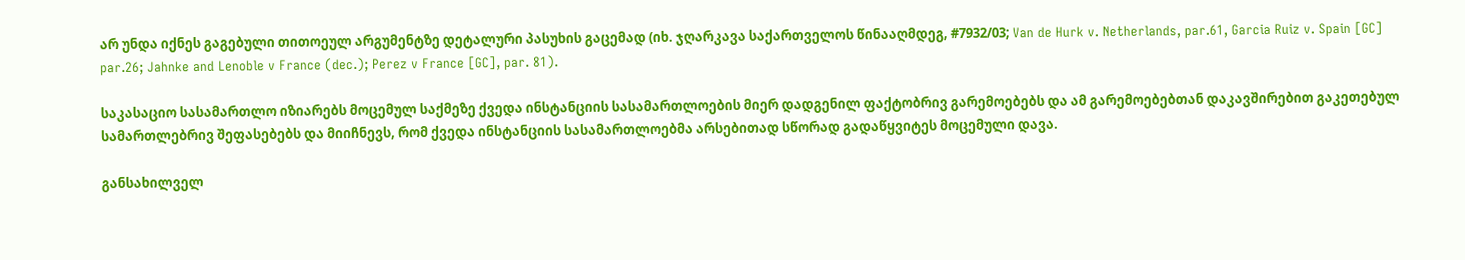არ უნდა იქნეს გაგებული თითოეულ არგუმენტზე დეტალური პასუხის გაცემად (იხ. ჯღარკავა საქართველოს წინააღმდეგ, #7932/03; Van de Hurk v. Netherlands, par.61, Garcia Ruiz v. Spain [GC] par.26; Jahnke and Lenoble v France (dec.); Perez v France [GC], par. 81).

საკასაციო სასამართლო იზიარებს მოცემულ საქმეზე ქვედა ინსტანციის სასამართლოების მიერ დადგენილ ფაქტობრივ გარემოებებს და ამ გარემოებებთან დაკავშირებით გაკეთებულ სამართლებრივ შეფასებებს და მიიჩნევს, რომ ქვედა ინსტანციის სასამართლოებმა არსებითად სწორად გადაწყვიტეს მოცემული დავა.

განსახილველ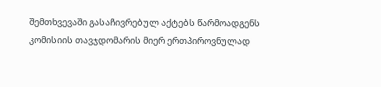შემთხვევაში გასაჩივრებულ აქტებს წარმოადგენს კომისიის თავჯდომარის მიერ ერთპიროვნულად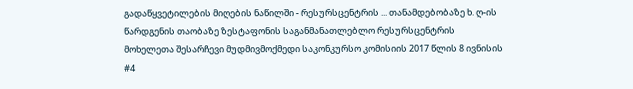გადაწყვეტილების მიღების ნაწილში - რესურსცენტრის ... თანამდებობაზე ხ. ღ-ის წარდგენის თაობაზე ზესტაფონის საგანმანათლებლო რესურსცენტრის მოხელეთა შესარჩევი მუდმივმოქმედი საკონკურსო კომისიის 2017 წლის 8 ივნისის #4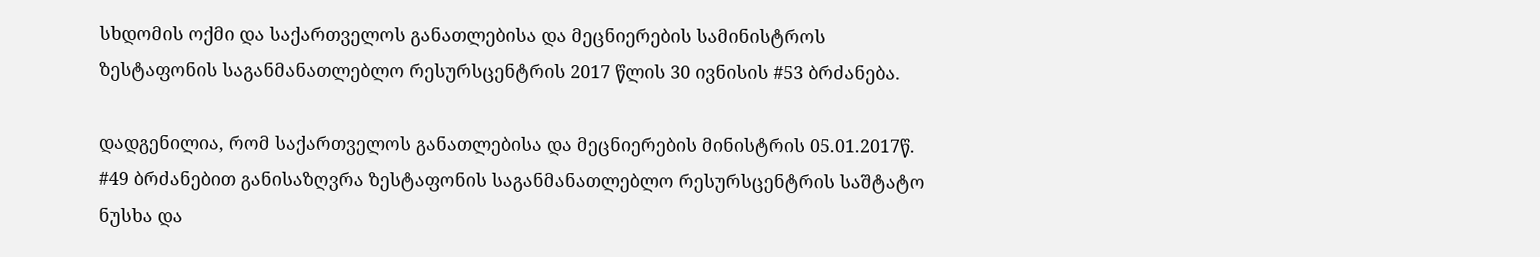სხდომის ოქმი და საქართველოს განათლებისა და მეცნიერების სამინისტროს ზესტაფონის საგანმანათლებლო რესურსცენტრის 2017 წლის 30 ივნისის #53 ბრძანება.

დადგენილია, რომ საქართველოს განათლებისა და მეცნიერების მინისტრის 05.01.2017წ. #49 ბრძანებით განისაზღვრა ზესტაფონის საგანმანათლებლო რესურსცენტრის საშტატო ნუსხა და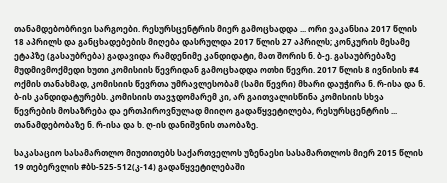თანამდებობრივი სარგოები. რესურსცენტრის მიერ გამოცხადდა ... ორი ვაკანსია 2017 წლის 18 აპრილს და განცხადებების მიღება დასრულდა 2017 წლის 27 აპრილს; კონკურის მესამე ეტაპზე (გასაუბრება) გადავიდა რამდენიმე კანდიდატი, მათ შორის ნ. ბ-ე. გასაუბრებაზე მუდმივმოქმედი ხუთი კომისიის წევრიდან გამოცხადდა ოთხი წევრი. 2017 წლის 8 ივნისის #4 ოქმის თანახმად, კომისიის წევრთა უმრავლესობამ (სამი წევრი) მხარი დაუჭირა ნ. რ-ისა და ნ. ბ-ის კანდიდატურებს. კომისიის თავჯდომარემ კი, არ გაითვალისწინა კომისიის სხვა წევრების მოსაზრება და ერთპიროვნულად მიიღო გადაწყვეტილება, რესურსცენტრის ... თანამდებობაზე ნ. რ-ისა და ხ. ღ-ის დანიშვნის თაობაზე.

საკასაციო სასამართლო მიუთითებს საქართველოს უზენაესი სასამართლოს მიერ 2015 წლის 19 თებერვლის #ბს-525-512(კ-14) გადაწყვეტილებაში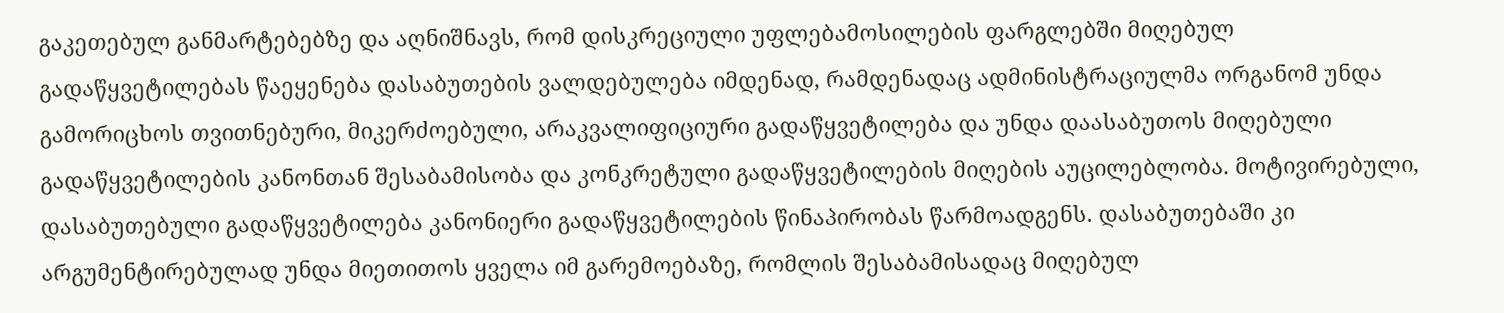გაკეთებულ განმარტებებზე და აღნიშნავს, რომ დისკრეციული უფლებამოსილების ფარგლებში მიღებულ გადაწყვეტილებას წაეყენება დასაბუთების ვალდებულება იმდენად, რამდენადაც ადმინისტრაციულმა ორგანომ უნდა გამორიცხოს თვითნებური, მიკერძოებული, არაკვალიფიციური გადაწყვეტილება და უნდა დაასაბუთოს მიღებული გადაწყვეტილების კანონთან შესაბამისობა და კონკრეტული გადაწყვეტილების მიღების აუცილებლობა. მოტივირებული, დასაბუთებული გადაწყვეტილება კანონიერი გადაწყვეტილების წინაპირობას წარმოადგენს. დასაბუთებაში კი არგუმენტირებულად უნდა მიეთითოს ყველა იმ გარემოებაზე, რომლის შესაბამისადაც მიღებულ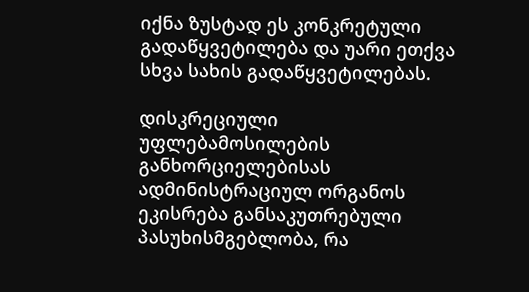იქნა ზუსტად ეს კონკრეტული გადაწყვეტილება და უარი ეთქვა სხვა სახის გადაწყვეტილებას.

დისკრეციული უფლებამოსილების განხორციელებისას ადმინისტრაციულ ორგანოს ეკისრება განსაკუთრებული პასუხისმგებლობა, რა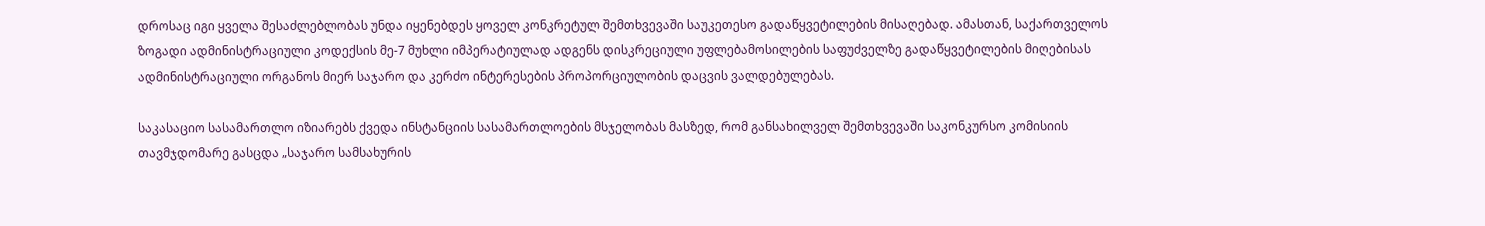დროსაც იგი ყველა შესაძლებლობას უნდა იყენებდეს ყოველ კონკრეტულ შემთხვევაში საუკეთესო გადაწყვეტილების მისაღებად. ამასთან, საქართველოს ზოგადი ადმინისტრაციული კოდექსის მე-7 მუხლი იმპერატიულად ადგენს დისკრეციული უფლებამოსილების საფუძველზე გადაწყვეტილების მიღებისას ადმინისტრაციული ორგანოს მიერ საჯარო და კერძო ინტერესების პროპორციულობის დაცვის ვალდებულებას.

საკასაციო სასამართლო იზიარებს ქვედა ინსტანციის სასამართლოების მსჯელობას მასზედ, რომ განსახილველ შემთხვევაში საკონკურსო კომისიის თავმჯდომარე გასცდა „საჯარო სამსახურის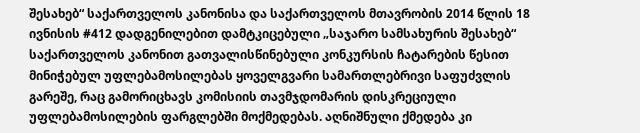შესახებ“ საქართველოს კანონისა და საქართველოს მთავრობის 2014 წლის 18 ივნისის #412 დადგენილებით დამტკიცებული „საჯარო სამსახურის შესახებ“ საქართველოს კანონით გათვალისწინებული კონკურსის ჩატარების წესით მინიჭებულ უფლებამოსილებას ყოველგვარი სამართლებრივი საფუძვლის გარეშე, რაც გამორიცხავს კომისიის თავმჯდომარის დისკრეციული უფლებამოსილების ფარგლებში მოქმედებას. აღნიშნული ქმედება კი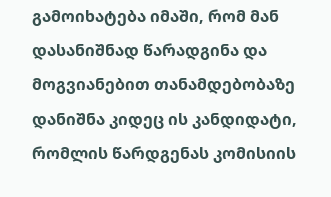გამოიხატება იმაში, რომ მან დასანიშნად წარადგინა და მოგვიანებით თანამდებობაზე დანიშნა კიდეც ის კანდიდატი, რომლის წარდგენას კომისიის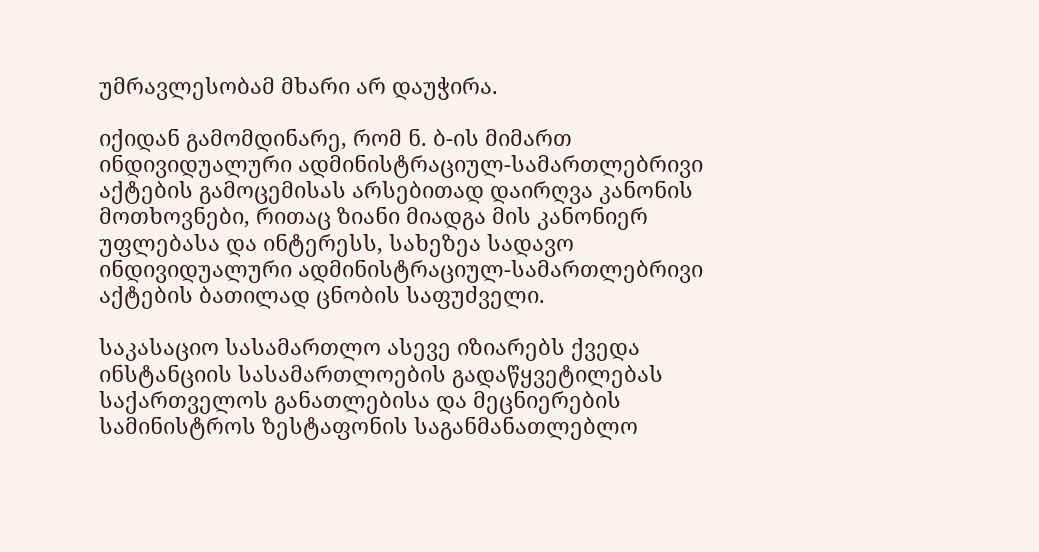უმრავლესობამ მხარი არ დაუჭირა.

იქიდან გამომდინარე, რომ ნ. ბ-ის მიმართ ინდივიდუალური ადმინისტრაციულ-სამართლებრივი აქტების გამოცემისას არსებითად დაირღვა კანონის მოთხოვნები, რითაც ზიანი მიადგა მის კანონიერ უფლებასა და ინტერესს, სახეზეა სადავო ინდივიდუალური ადმინისტრაციულ-სამართლებრივი აქტების ბათილად ცნობის საფუძველი.

საკასაციო სასამართლო ასევე იზიარებს ქვედა ინსტანციის სასამართლოების გადაწყვეტილებას საქართველოს განათლებისა და მეცნიერების სამინისტროს ზესტაფონის საგანმანათლებლო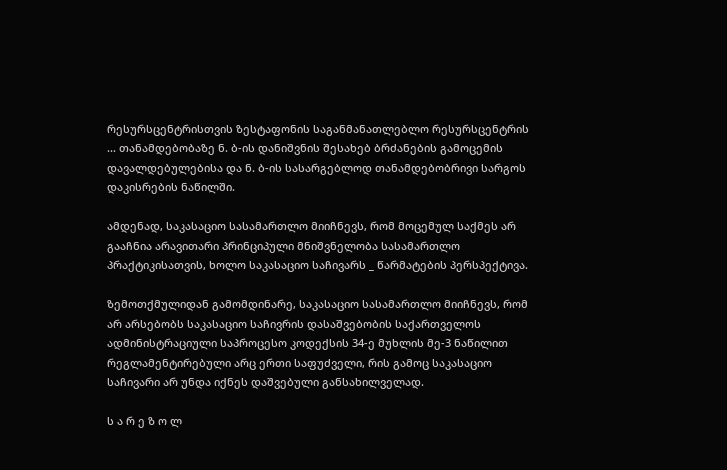რესურსცენტრისთვის ზესტაფონის საგანმანათლებლო რესურსცენტრის ... თანამდებობაზე ნ. ბ-ის დანიშვნის შესახებ ბრძანების გამოცემის დავალდებულებისა და ნ. ბ-ის სასარგებლოდ თანამდებობრივი სარგოს დაკისრების ნაწილში.

ამდენად, საკასაციო სასამართლო მიიჩნევს, რომ მოცემულ საქმეს არ გააჩნია არავითარი პრინციპული მნიშვნელობა სასამართლო პრაქტიკისათვის, ხოლო საკასაციო საჩივარს _ წარმატების პერსპექტივა.

ზემოთქმულიდან გამომდინარე, საკასაციო სასამართლო მიიჩნევს, რომ არ არსებობს საკასაციო საჩივრის დასაშვებობის საქართველოს ადმინისტრაციული საპროცესო კოდექსის 34-ე მუხლის მე-3 ნაწილით რეგლამენტირებული არც ერთი საფუძველი, რის გამოც საკასაციო საჩივარი არ უნდა იქნეს დაშვებული განსახილველად.

ს ა რ ე ზ ო ლ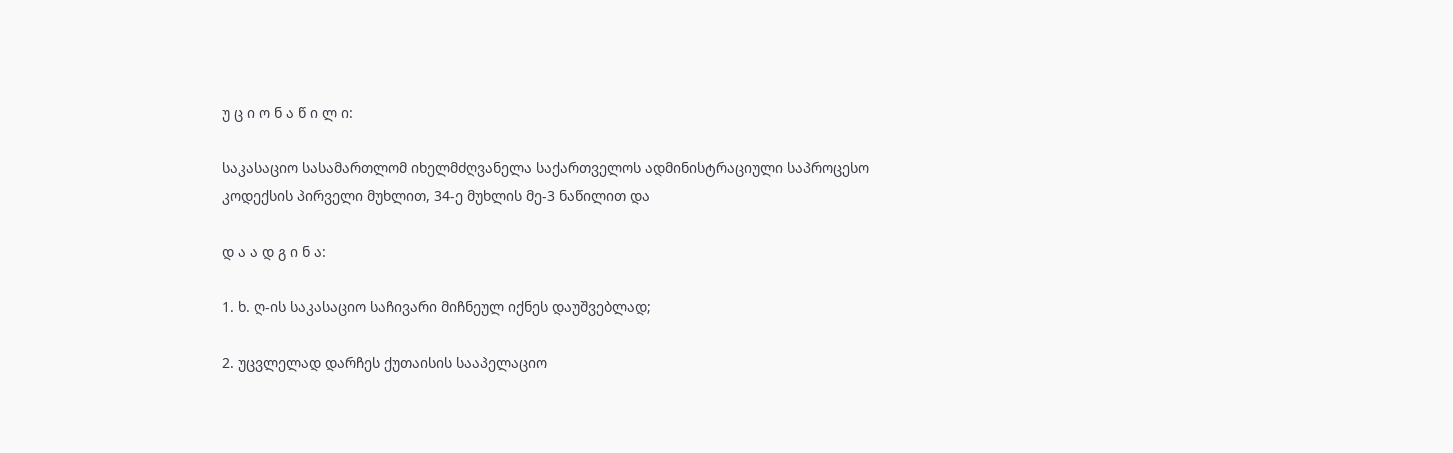უ ც ი ო ნ ა წ ი ლ ი:

საკასაციო სასამართლომ იხელმძღვანელა საქართველოს ადმინისტრაციული საპროცესო კოდექსის პირველი მუხლით, 34-ე მუხლის მე-3 ნაწილით და

დ ა ა დ გ ი ნ ა:

1. ხ. ღ-ის საკასაციო საჩივარი მიჩნეულ იქნეს დაუშვებლად;

2. უცვლელად დარჩეს ქუთაისის სააპელაციო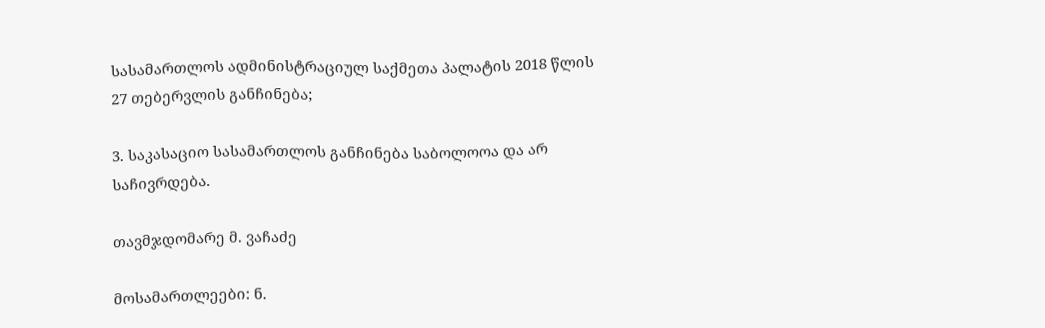სასამართლოს ადმინისტრაციულ საქმეთა პალატის 2018 წლის 27 თებერვლის განჩინება;

3. საკასაციო სასამართლოს განჩინება საბოლოოა და არ საჩივრდება.

თავმჯდომარე მ. ვაჩაძე

მოსამართლეები: ნ.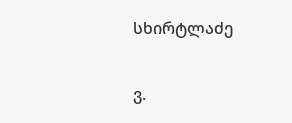სხირტლაძე

ვ.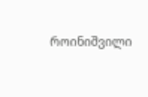როინიშვილი